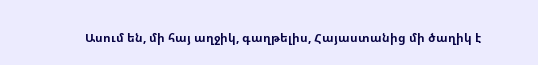Ասում են, մի հայ աղջիկ, գաղթելիս, Հայաստանից մի ծաղիկ է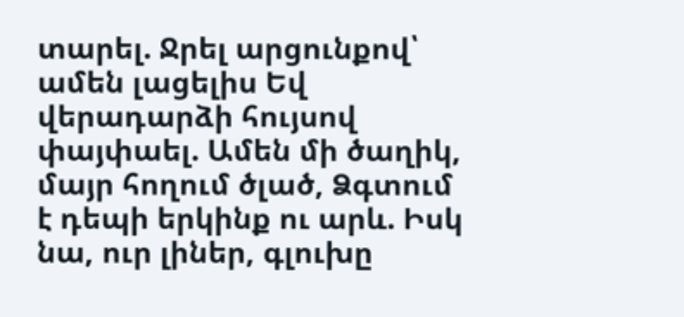տարել. Ջրել արցունքով՝ ամեն լացելիս Եվ վերադարձի հույսով փայփաել. Ամեն մի ծաղիկ, մայր հողում ծլած, Ձգտում է դեպի երկինք ու արև. Իսկ նա, ուր լիներ, գլուխը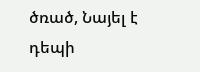ծռած, Նայել է դեպի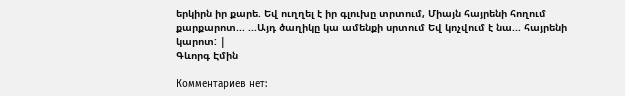երկիրն իր քարե. Եվ ուղղել է իր գլուխը տրտում, Միայն հայրենի հողում քարքարոտ... ...Այդ ծաղիկը կա ամենքի սրտում Եվ կոչվում է նա... հայրենի կարոտ: |
Գևորգ Էմին

Комментариев нет: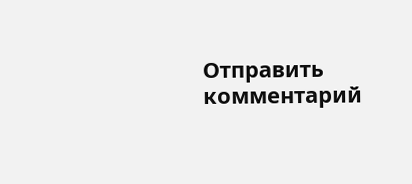Отправить комментарий